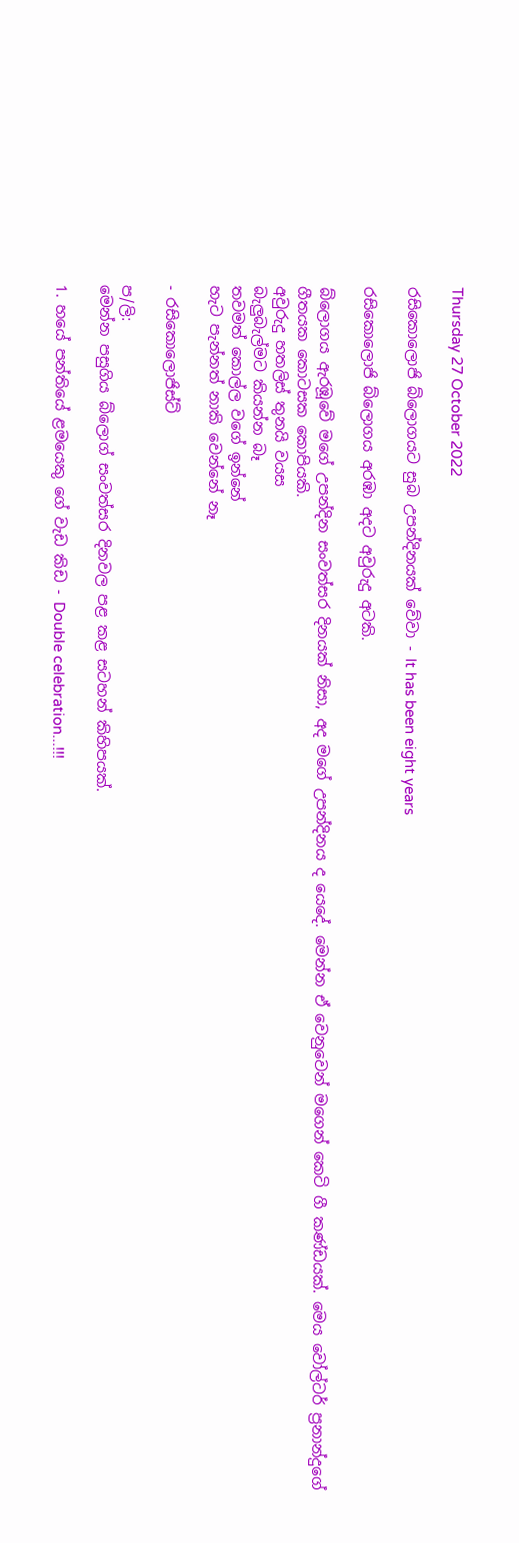Thursday 27 October 2022

රසිකොලොජි බ්ලොගයට සුබ උපන්දිනයක් වේවා - It has been eight years

රසිකොලොජි බ්ලොගය අරඹා අදට අවුරුදු අටකි.

බ්ලොගය ඇරඹූවේ මගේ උපන්දින සංවත්සර දිනයක් නිසා, අද මගේ උපන්දිනය ද යෙදේ. මෙන්න ඒ වෙනුවෙන් මගෙන් කෙටි ගී කණ්ඩයක්. මෙය වෝල්ටර් ප්‍රනාන්දුගේ ගීතයක කොටසක කොපියකි.
අවුරුදු හතලිස් තුනයි වයස
බැලුබැල්මට කියන්න බෑ
තවමත් කොල්ල වගේ ඉන්නේ
හැට පැන්නත් නාකි වෙන්නේ නෑ

- රසිකොලොජිස්ට්

ප/ලි:
මෙන්න පසුගිය බ්ලොග් සංවත්සර දිනවල පළ කළ සටහන් කිහිපයක්.

1. හයේ පන්තියේ ළමයෙකු ගේ වැඩ කිඩ - Double celebration...!!!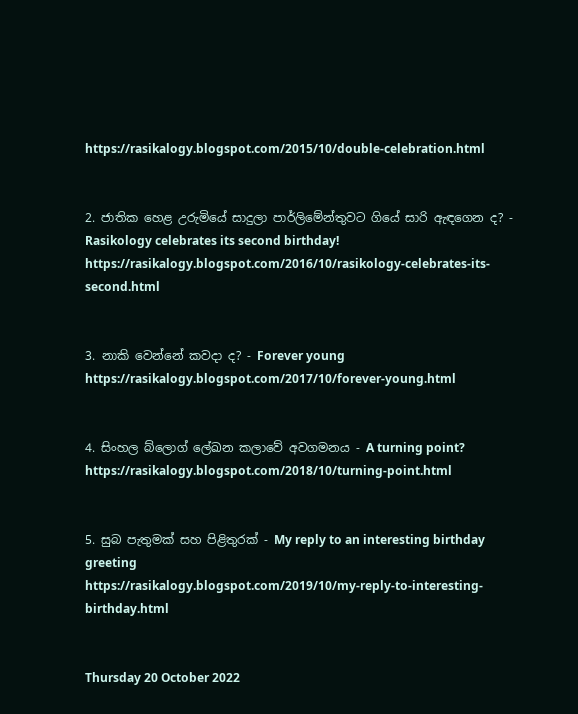https://rasikalogy.blogspot.com/2015/10/double-celebration.html


2. ජාතික හෙළ උරුමියේ සාදුලා පාර්ලිමේන්තුවට ගියේ සාරි ඇඳගෙන ද? - Rasikology celebrates its second birthday!
https://rasikalogy.blogspot.com/2016/10/rasikology-celebrates-its-second.html


3. නාකි වෙන්නේ කවදා ද? - Forever young
https://rasikalogy.blogspot.com/2017/10/forever-young.html


4. සිංහල බ්ලොග් ලේඛන කලාවේ අවගමනය - A turning point?
https://rasikalogy.blogspot.com/2018/10/turning-point.html


5. සුබ පැතුමක් සහ පිළිතුරක් - My reply to an interesting birthday greeting
https://rasikalogy.blogspot.com/2019/10/my-reply-to-interesting-birthday.html


Thursday 20 October 2022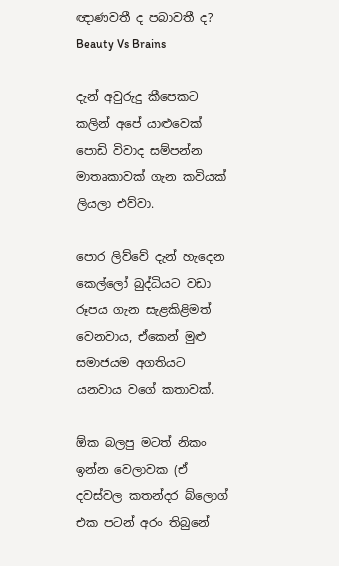ඥාණවතී ද පබාවතී ද? Beauty Vs Brains

දැන් අවුරුදු කීපෙකට කලින් අපේ යාළුවෙක් පොඩි විවාද සම්පන්න මාතෘකාවක් ගැන කවියක් ලියලා එව්වා.

පොර ලිව්වේ දැන් හැදෙන කෙල්ලෝ බුද්ධියට වඩා රූපය ගැන සැළකිළිමත් වෙනවාය, ඒකෙන් මුළු සමාජයම අගතියට යනවාය වගේ කතාවක්.

ඕක බලපු මටත් නිකං ඉන්න වෙලාවක (ඒ දවස්වල කතන්දර බ්ලොග් එක පටන් අරං තිබුනේ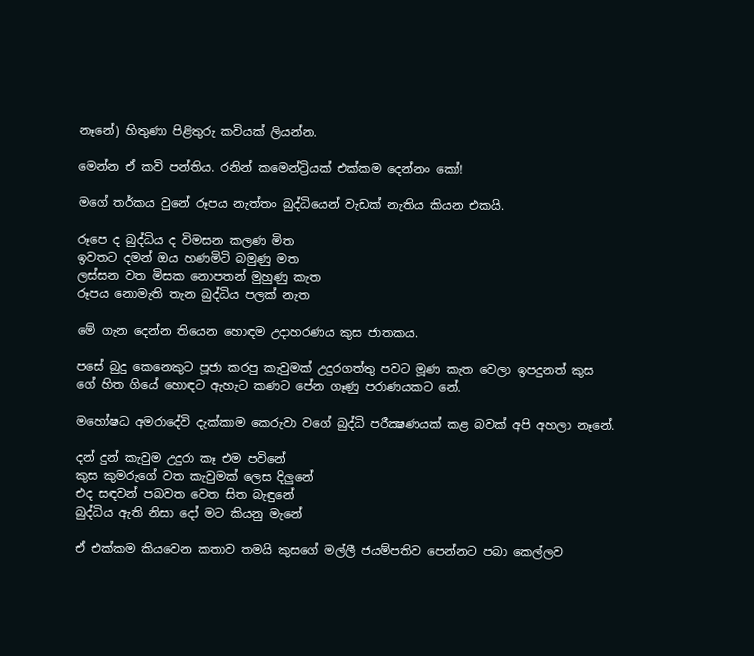නෑනේ) හිතුණා පිළිතුරු කවියක් ලියන්න.

මෙන්න ඒ කවි පන්තිය. රනින් කමෙන්ට්‍රියක් එක්කම දෙන්නං කෝ!

මගේ තර්කය වුනේ රූපය නැත්තං බුද්ධියෙන් වැඩක් නැතිය කියන එකයි.

රූපෙ ද බුද්ධිය ද විමසන කලණ මිත
ඉවතට දමන් ඔය හණමිටි බමුණු මත
ලස්සන වත මිසක නොපතන් මුහුණු කැත
රූපය නොමැති තැන බුද්ධිය පලක් නැත

මේ ගැන දෙන්න තියෙන හොඳම උදාහරණය කුස ජාතකය.

පසේ බුදු කෙනෙකුට පූජා කරපු කැවුමක් උදුරගත්තු පවට මූණ කැත වෙලා ඉපදුනත් කුස ගේ හිත ගියේ හොඳට ඇහැට කණට පේන ගෑණු පරාණයකට නේ.

මහෝෂධ අමරාදේවි දැක්කාම කෙරුවා වගේ බුද්ධි පරීක්‍ෂණයක් කළ බවක් අපි අහලා නෑනේ.

දන් දුන් කැවුම උදුරා කෑ එම පවිනේ
කුස කුමරුගේ වත කැවුමක් ලෙස දිලුනේ
එද සඳවන් පබවත වෙත සිත බැඳුනේ
බුද්ධිය ඇති නිසා දෝ මට කියනු මැනේ

ඒ එක්කම කියවෙන කතාව තමයි කුසගේ මල්ලී ජයම්පතිව පෙන්නට පබා කෙල්ලව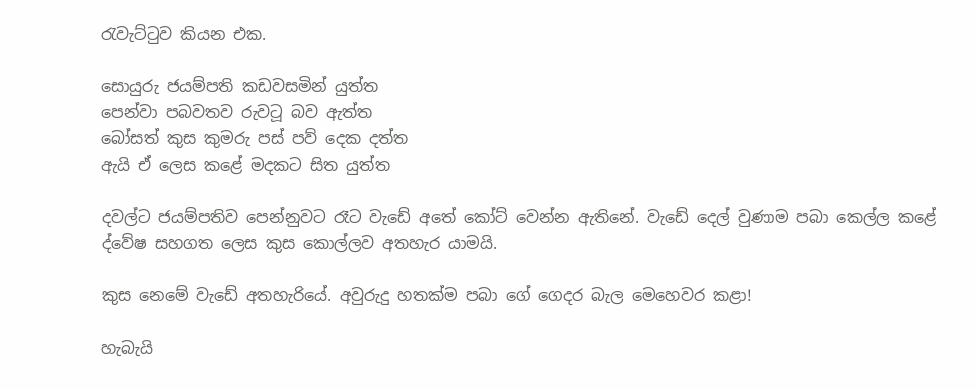රැවැට්ටුව කියන එක.

සොයුරු ජයම්පති කඩවසමින් යුත්ත
පෙන්වා පබවතව රුවටූ බව ඇත්ත
බෝසත් කුස කුමරු පස් පව් දෙක දත්ත
ඇයි ඒ ලෙස කළේ මදකට සිත යුත්ත

දවල්ට ජයම්පතිව පෙන්නුවට රෑට වැඩේ අතේ කෝට් වෙන්න ඇතිනේ. වැඩේ දෙල් වුණාම පබා කෙල්ල කළේ ද්වේෂ සහගත ලෙස කුස කොල්ලව අතහැර යාමයි.

කුස නෙමේ වැඩේ අතහැරියේ. අවුරුදු හතක්ම පබා ගේ ගෙදර බැල මෙහෙවර කළා!

හැබැයි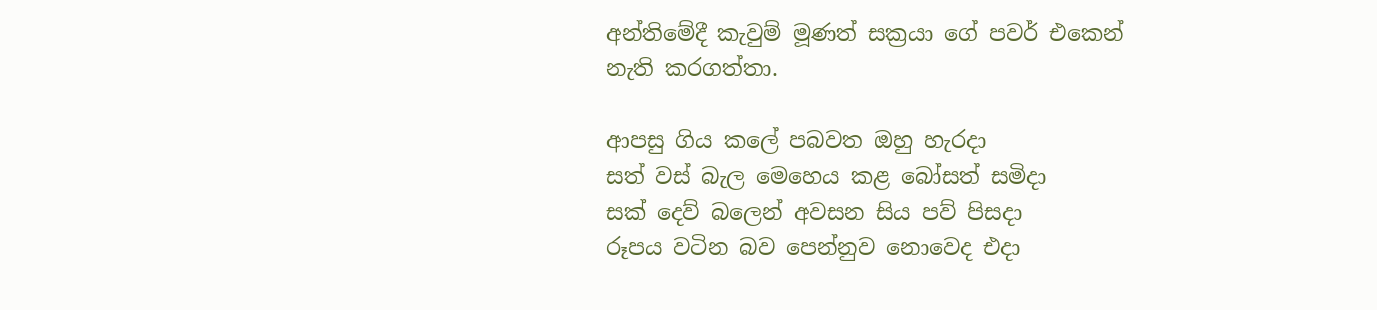අන්තිමේදී කැවුම් මූණත් සක්‍රයා ගේ පවර් එකෙන් නැති කරගත්තා.

ආපසු ගිය කලේ පබවත ඔහු හැරදා
සත් වස් බැල මෙහෙය කළ බෝසත් සමිදා
සක් දෙව් බලෙන් අවසන සිය පව් පිසදා
රූපය වටින බව පෙන්නුව නොවෙද එදා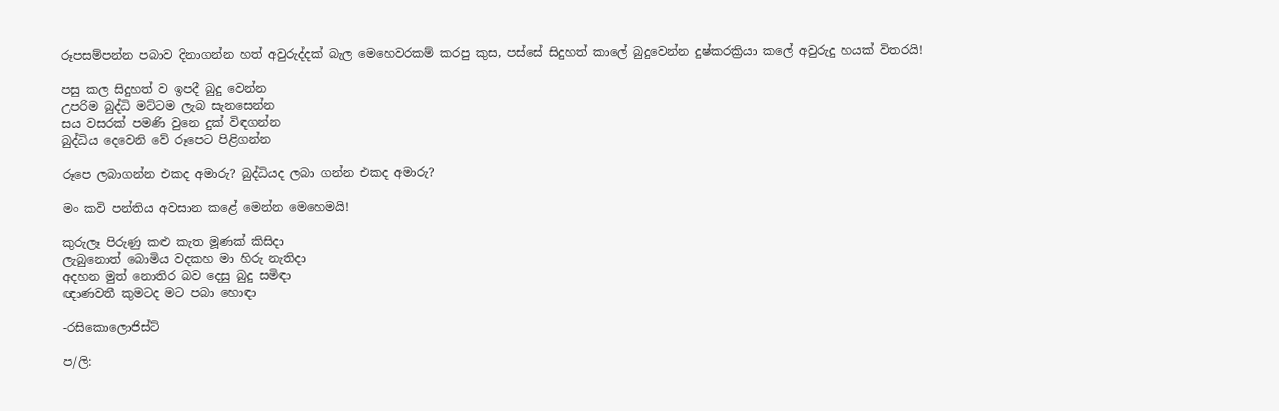රූපසම්පන්න පබාව දිනාගන්න හත් අවුරුද්දක් බැල මෙහෙවරකම් කරපු කුස, පස්සේ සිදුහත් කාලේ බුදුවෙන්න දුෂ්කරක්‍රියා කලේ අවුරුදු හයක් විතරයි!

පසු කල සිදුහත් ව ඉපදී බුදු වෙන්න
උපරිම බුද්ධි මට්ටම ලැබ සැනසෙන්න
සය වසරක් පමණි වුනෙ දුක් විඳගන්න
බුද්ධිය දෙවෙනි වේ රූපෙට පිළිගන්න

රූපෙ ලබාගන්න එකද අමාරු? බුද්ධියද ලබා ගන්න එකද අමාරු?

මං කවි පන්තිය අවසාන කළේ මෙන්න මෙහෙමයි!

කුරුලෑ පිරුණු කළු කැත මූණක් කිසිදා
ලැබුනොත් බොමිය වදකහ මා හිරු නැතිදා
අදහන මුත් නොතිර බව දෙසු බුදු සමිඳා
ඥාණවතී කුමටද මට පබා හොඳා

-රසිකොලොජිස්ට්

ප/ලි: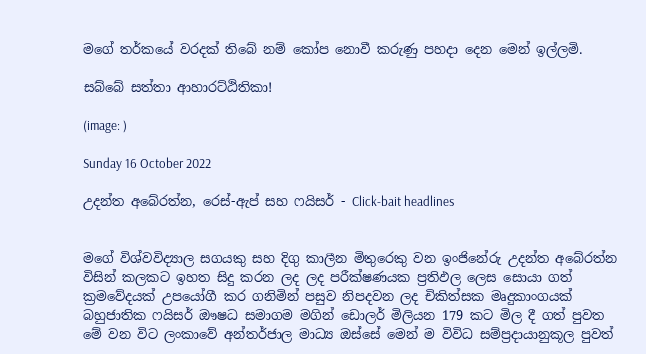මගේ තර්කයේ වරදක් තිබේ නම් කෝප නොවී කරුණු පහදා දෙන මෙන් ඉල්ලමි.

සබ්බේ සත්තා ආහාරට්ඨිතිකා!

(image: )

Sunday 16 October 2022

උදන්ත අබේරත්න, රෙස්-ඇප් සහ ෆයිසර් - Click-bait headlines


මගේ විශ්වවිද්‍යාල සගයකු සහ දිගු කාලීන මිතුරෙකු වන ඉංජිනේරු උදන්ත අබේරත්න විසින් කලකට ඉහත සිදු කරන ලද ලද පරීක්ෂණයක ප්‍රතිඵල ලෙස සොයා ගත් ක්‍රමවේදයක් උපයෝගී කර ගනිමින් පසුව නිපදවන ලද චිකිත්සක මෘදුකාංගයක් බහුජාතික ෆයිසර් ඖෂධ සමාගම මගින් ඩොලර් මිලියන 179 කට මිල දී ගත් පුවත මේ වන විට ලංකාවේ අන්තර්ජාල මාධ්‍ය ඔස්සේ මෙන් ම විවිධ සම්ප්‍රදායානුකූල පුවත්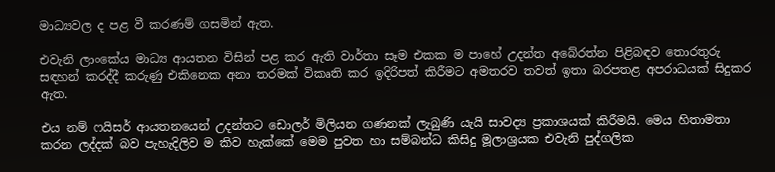මාධ්‍යවල ද පළ වී කරණම් ගසමින් ඇත.

එවැනි ලාංකේය මාධ්‍ය ආයතන විසින් පළ කර ඇති වාර්තා සෑම එකක ම පාහේ උදන්ත අබේරත්න පිළිබඳව තොරතුරු සඳහන් කරද්දී කරුණු එකිනෙක අනා තරමක් විකෘති කර ඉදිරිපත් කිරීමට අමතරව තවත් ඉතා බරපතළ අපරාධයක් සිදුකර ඇත.

එය නම් ෆයිසර් ආයතනයෙන් උදන්තට ඩොලර් මිලියන ගණනක් ලැබුණි යැයි සාවද්‍ය ප්‍රකාශයක් කිරීමයි. මෙය හිතාමතා කරන ලද්දක් බව පැහැදිලිව ම කිව හැක්කේ මෙම පුවත හා සම්බන්ධ කිසිදු මූලාශ්‍රයක එවැනි පුද්ගලික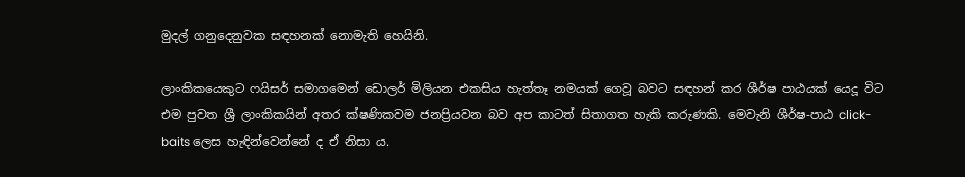මුදල් ගනුදෙනුවක සඳහනක් නොමැති හෙයිනි.

ලාංකිකයෙකුට ෆයිසර් සමාගමෙන් ඩොලර් මිලියන එකසිය හැත්තෑ නමයක් ගෙවූ බවට සඳහන් කර ශීර්ෂ පාඨයක් යෙදූ විට එම පුවත ශ්‍රී ලාංකිකයින් අතර ක්ෂණිකවම ජනප්‍රියවන බව අප කාටත් සිතාගත හැකි කරුණකි. මෙවැනි ශීර්ෂ-පාඨ click-baits ලෙස හැඳින්වෙන්නේ ද ඒ නිසා ය.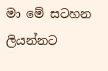මා මේ සටහන ලියන්නට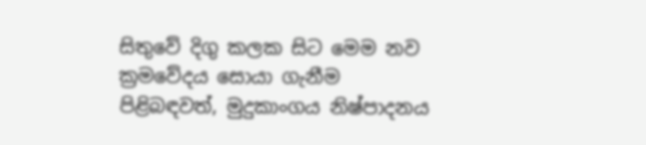සිතුවේ දිගු කලක සිට මෙම නව ක්‍රමවේදය සොයා ගැනීම පිළිබඳවත්, මුදුකාංගය නිෂ්පාදනය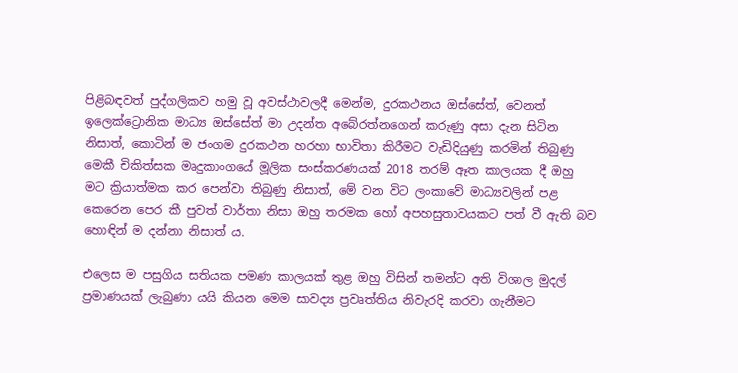පිළිබඳවත් පුද්ගලිකව හමු වූ අවස්ථාවලදී මෙන්ම, දුරකථනය ඔස්සේත්, වෙනත් ඉලෙක්ට්‍රොනික මාධ්‍ය ඔස්සේත් මා උදන්ත අබේරත්නගෙන් කරුණු අසා දැන සිටින නිසාත්, කොටින් ම ජංගම දුරකථන හරහා භාවිතා කිරීමට වැඩිදියුණු කරමින් තිබුණු මෙකී චිකිත්සක මෘදුකාංගයේ මූලික සංස්කරණයක් 2018 තරම් ඈත කාලයක දී ඔහු මට ක්‍රියාත්මක කර පෙන්වා තිබුණු නිසාත්, මේ වන විට ලංකාවේ මාධ්‍යවලින් පළ කෙරෙන පෙර කී පුවත් වාර්තා නිසා ඔහු තරමක හෝ අපහසුතාවයකට පත් වී ඇති බව හොඳින් ම දන්නා නිසාත් ය.

එලෙස ම පසුගිය සතියක පමණ කාලයක් තුළ ඔහු විසින් තමන්ට අති විශාල මුදල් ප්‍රමාණයක් ලැබුණා යයි කියන මෙම සාවද්‍ය ප්‍රවෘත්තිය නිවැරදි කරවා ගැනීමට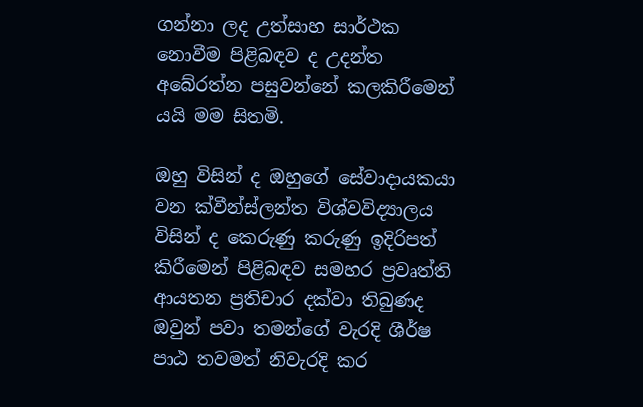ගන්නා ලද උත්සාහ සාර්ථක නොවීම පිළිබඳව ද උදන්ත අබේරත්න පසුවන්නේ කලකිරීමෙන් යයි මම සිතමි.

ඔහු විසින් ද ඔහුගේ සේවාදායකයා වන ක්වීන්ස්ලන්ත විශ්වවිද්‍යාලය විසින් ද කෙරුණු කරුණු ඉදිරිපත් කිරීමෙන් පිළිබඳව සමහර ප්‍රවෘත්ති ආයතන ප්‍රතිචාර දක්වා තිබුණද ඔවුන් පවා තමන්ගේ වැරදි ශීර්ෂ පාඨ තවමත් නිවැරදි කර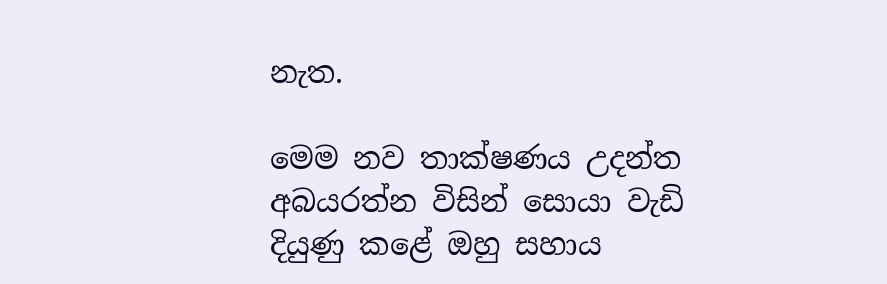නැත.

මෙම නව තාක්ෂණය උදන්ත අබයරත්න විසින් සොයා වැඩි දියුණු කළේ ඔහු සහාය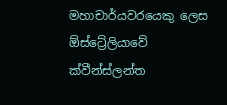මහාචාර්යවරයෙකු ලෙස ඕස්ට්‍රේලියාවේ ක්වීන්ස්ලන්ත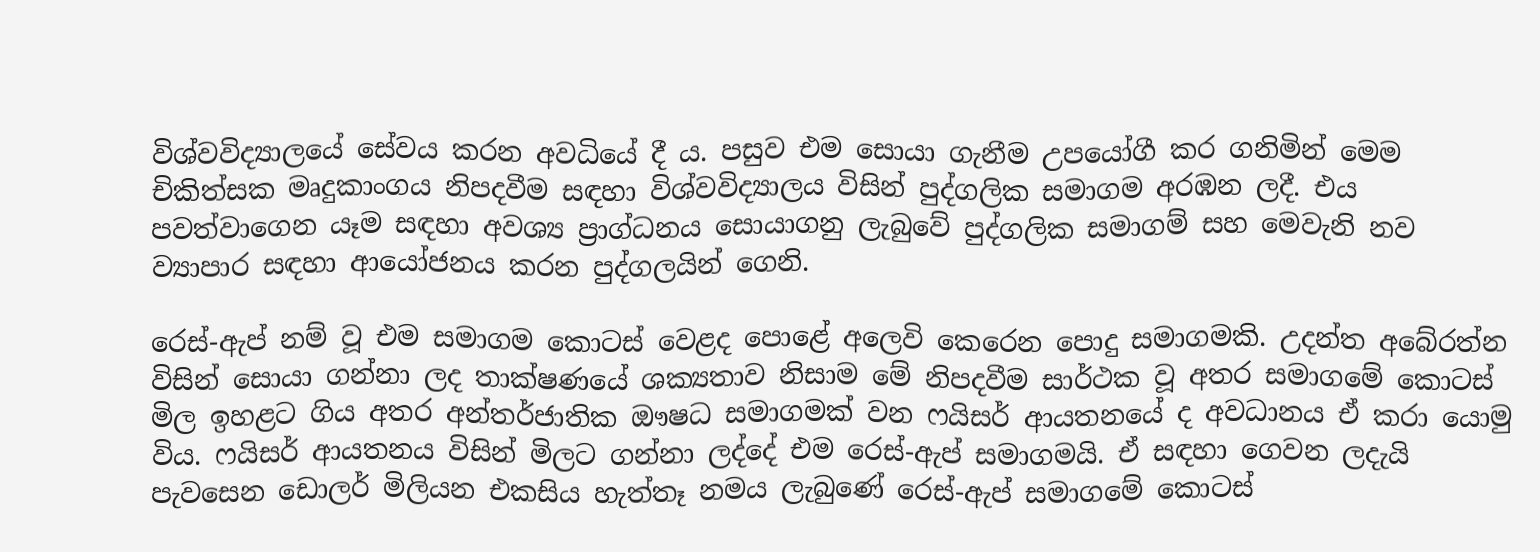විශ්වවිද්‍යාලයේ සේවය කරන අවධියේ දී ය. පසුව එම සොයා ගැනීම උපයෝගී කර ගනිමින් මෙම චිකිත්සක මෘදුකාංගය නිපදවීම සඳහා විශ්වවිද්‍යාලය විසින් පුද්ගලික සමාගම අරඹන ලදී. එය පවත්වාගෙන යෑම සඳහා අවශ්‍ය ප්‍රාග්ධනය සොයාගනු ලැබුවේ පුද්ගලික සමාගම් සහ මෙවැනි නව ව්‍යාපාර සඳහා ආයෝජනය කරන පුද්ගලයින් ගෙනි.

රෙස්-ඇප් නම් වූ එම සමාගම කොටස් වෙළද පොළේ අලෙවි කෙරෙන පොදු සමාගමකි. උදන්ත අබේරත්න විසින් සොයා ගන්නා ලද තාක්ෂණයේ ශක්‍යතාව නිසාම මේ නිපදවීම සාර්ථක වූ අතර සමාගමේ කොටස් මිල ඉහළට ගිය අතර අන්තර්ජාතික ඖෂධ සමාගමක් වන ෆයිසර් ආයතනයේ ද අවධානය ඒ කරා යොමු විය. ෆයිසර් ආයතනය විසින් මිලට ගන්නා ලද්දේ එම රෙස්-ඇප් සමාගමයි. ඒ සඳහා ගෙවන ලදැයි පැවසෙන ඩොලර් මිලියන එකසිය හැත්තෑ නමය ලැබුණේ රෙස්-ඇප් සමාගමේ කොටස්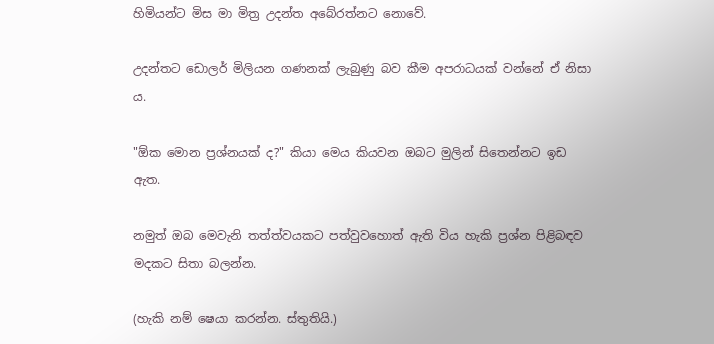හිමියන්ට මිස මා මිත්‍ර උදන්ත අබේරත්නට නොවේ.

උදන්තට ඩොලර් මිලියන ගණනක් ලැබුණු බව කීම අපරාධයක් වන්නේ ඒ නිසා ය.

"ඕක මොන ප්‍රශ්නයක් ද?" කියා මෙය කියවන ඔබට මුලින් සිතෙන්නට ඉඩ ඇත.

නමුත් ඔබ මෙවැනි තත්ත්වයකට පත්වුවහොත් ඇති විය හැකි ප්‍රශ්න පිළිබඳව මදකට සිතා බලන්න.

(හැකි නම් ෂෙයා කරන්න. ස්තුතියි.)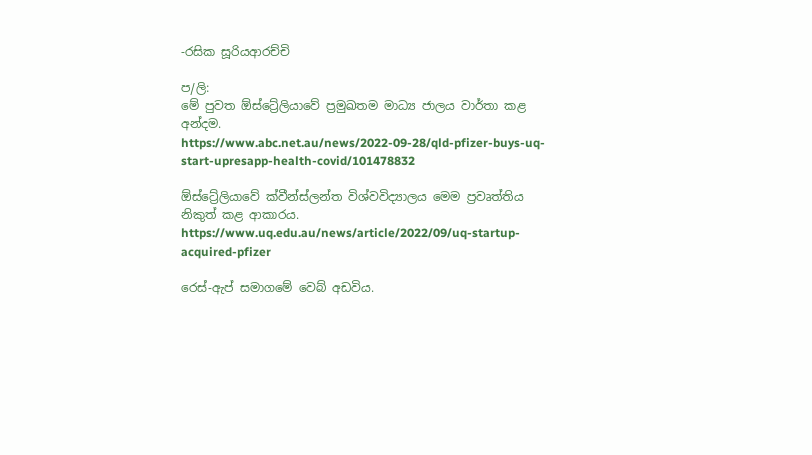-රසික සූරියආරච්චි

ප/ලි:
මේ පුවත ඕස්ට්‍රේලියාවේ ප්‍රමුඛතම මාධ්‍ය ජාලය වාර්තා කළ අන්දම.
https://www.abc.net.au/news/2022-09-28/qld-pfizer-buys-uq-start-upresapp-health-covid/101478832

ඕස්ට්‍රේලියාවේ ක්වීන්ස්ලන්ත විශ්වවිද්‍යාලය මෙම ප්‍රවෘත්තිය නිකුත් කළ ආකාරය.
https://www.uq.edu.au/news/article/2022/09/uq-startup-acquired-pfizer

රෙස්-ඇප් සමාගමේ වෙබ් අඩවිය.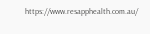https://www.resapphealth.com.au/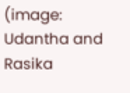(image: Udantha and Rasika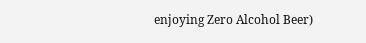enjoying Zero Alcohol Beer)